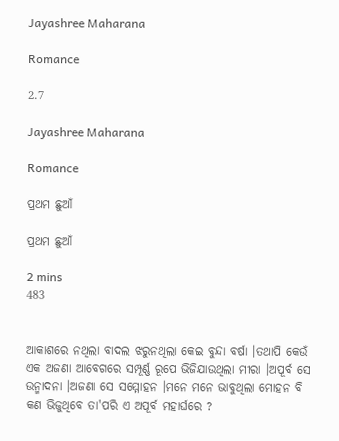Jayashree Maharana

Romance

2.7

Jayashree Maharana

Romance

ପ୍ରଥମ ଛୁଆଁ

ପ୍ରଥମ ଛୁଆଁ

2 mins
483


ଆକାଶରେ ନଥିଲା ବାଦଲ ଝରୁନଥିଲା କେଇ ବୁନ୍ଦା ବର୍ଷା ।ତଥାପି କେଉଁ ଏକ ଅଜଣା ଆବେଗରେ ସମ୍ପୂର୍ଣ୍ଣ ରୂପେ ଭିଜିଯାଉଥିଲା ମୀରା ।ଅପୂର୍ବ ସେ ଉନ୍ମାଦନା ।ଅଜଣା ସେ ସମ୍ମୋହନ ।ମନେ ମନେ ଭାବୁଥିଲା ମୋହନ ବି କଣ ଭିଜୁଥିବେ ତା'ପରି ଏ ଅପୂର୍ବ ମହାର୍ଘରେ ?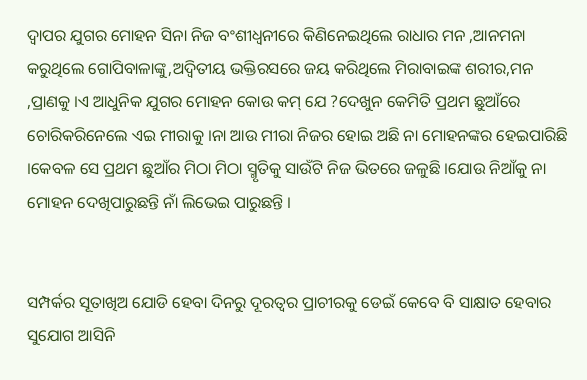ଦ୍ଵାପର ଯୁଗର ମୋହନ ସିନା ନିଜ ବଂଶୀଧ୍ୱନୀରେ କିଣିନେଇଥିଲେ ରାଧାର ମନ ,ଆନମନା କରୁଥିଲେ ଗୋପିବାଳାଙ୍କୁ,ଅଦ୍ୱିତୀୟ ଭକ୍ତିରସରେ ଜୟ କରିଥିଲେ ମିରାବାଇଙ୍କ ଶରୀର,ମନ ,ପ୍ରାଣକୁ ।ଏ ଆଧୁନିକ ଯୁଗର ମୋହନ କୋଉ କମ୍ ଯେ ?ଦେଖୁନ କେମିତି ପ୍ରଥମ ଛୁଆଁରେ ଚୋରିକରିନେଲେ ଏଇ ମୀରାକୁ ।ନା ଆଉ ମୀରା ନିଜର ହୋଇ ଅଛି ନା ମୋହନଙ୍କର ହେଇପାରିଛି ।କେବଳ ସେ ପ୍ରଥମ ଛୁଆଁର ମିଠା ମିଠା ସ୍ମୃତିକୁ ସାଉଁଟି ନିଜ ଭିତରେ ଜଳୁଛି ।ଯୋଉ ନିଆଁକୁ ନା ମୋହନ ଦେଖିପାରୁଛନ୍ତି ନାଁ ଲିଭେଇ ପାରୁଛନ୍ତି ।


ସମ୍ପର୍କର ସୂତାଖିଅ ଯୋଡି ହେବା ଦିନରୁ ଦୂରତ୍ୱର ପ୍ରାଚୀରକୁ ଡେଇଁ କେବେ ବି ସାକ୍ଷାତ ହେବାର ସୁଯୋଗ ଆସିନି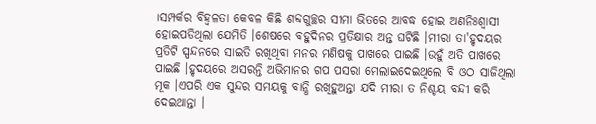।ସମ୍ପର୍କର ବିହ୍ଵଳତା କେବଳ କିଛି ଶବ୍ଦଗୁଚ୍ଛର ସୀମା ଭିତରେ ଆବଦ୍ଧ ହୋଇ ଅଣନିଃଶ୍ୱାସୀ ହୋଇପଡିଥିଲା ଯେମିତି ।ଶେଷରେ ବହୁଦିନର ପ୍ରତିକ୍ଷାର ଅନ୍ତ ଘଟିଛି ।ମୀରା ତା'ହୃଦୟର ପ୍ରତିଟି ସ୍ପନ୍ଦନରେ ସାଇତି ରଖିଥିବା ମନର ମଣିଷକୁ ପାଖରେ ପାଇଛି ।ଉହୁଁ ଅତି ପାଖରେ ପାଇଛି ।ହୃଦୟରେ ଅସରନ୍ତି ଅଭିମାନର ଗପ ପସରା ମେଲାଇଦେଇଥିଲେ ବି ଓଠ ସାଜିଥିଲା ମୂକ ।ଏପରି ଏକ ସୁନ୍ଦର ସମୟକୁ ବାନ୍ଧି ରଖିହୁଅନ୍ତା ଯଦି ମୀରା ତ ନିଶ୍ଚୟ ବନ୍ଦୀ କରି ଦେଇଥାନ୍ତା ।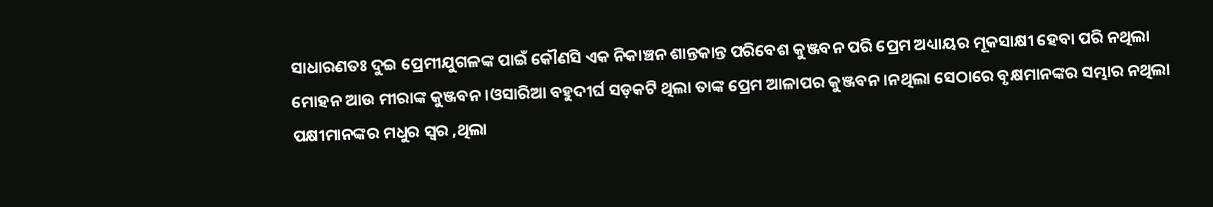ସାଧାରଣତଃ ଦୁଇ ପ୍ରେମୀଯୁଗଳଙ୍କ ପାଇଁ କୌଣସି ଏକ ନିକାଞ୍ଚନ ଶାନ୍ତକାନ୍ତ ପରିବେଶ କୁଞ୍ଜବନ ପରି ପ୍ରେମ ଅଧ୍ୟାୟର ମୂକସାକ୍ଷୀ ହେବା ପରି ନଥିଲା ମୋହନ ଆଉ ମୀରାଙ୍କ କୁଞ୍ଜବନ ।ଓସାରିଆ ବହୁଦୀର୍ଘ ସଡ଼କଟି ଥିଲା ତାଙ୍କ ପ୍ରେମ ଆଳାପର କୁଞ୍ଜବନ ।ନଥିଲା ସେଠାରେ ବୃକ୍ଷମାନଙ୍କର ସମ୍ଭାର ନଥିଲା ପକ୍ଷୀମାନଙ୍କର ମଧୁର ସ୍ୱର ,ଥିଲା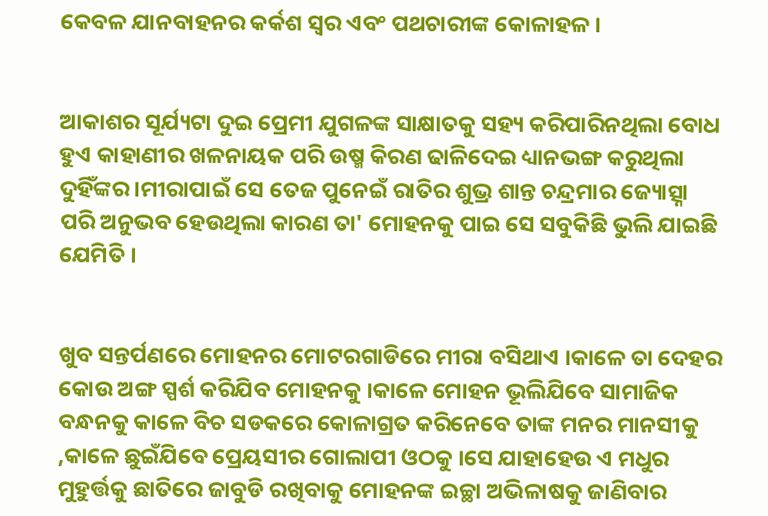କେବଳ ଯାନବାହନର କର୍କଶ ସ୍ୱର ଏବଂ ପଥଚାରୀଙ୍କ କୋଳାହଳ ।


ଆକାଶର ସୂର୍ଯ୍ୟଟା ଦୁଇ ପ୍ରେମୀ ଯୁଗଳଙ୍କ ସାକ୍ଷାତକୁ ସହ୍ୟ କରିପାରିନଥିଲା ବୋଧ ହୁଏ କାହାଣୀର ଖଳନାୟକ ପରି ଉଷ୍ମ କିରଣ ଢାଳିଦେଇ ଧ୍ୟାନଭଙ୍ଗ କରୁଥିଲା ଦୁହିଁଙ୍କର ।ମୀରାପାଇଁ ସେ ତେଜ ପୁନେଇଁ ରାତିର ଶୁଭ୍ର ଶାନ୍ତ ଚନ୍ଦ୍ରମାର ଜ୍ୟୋତ୍ସ୍ନା ପରି ଅନୁଭବ ହେଉଥିଲା କାରଣ ତା' ମୋହନକୁ ପାଇ ସେ ସବୁକିଛି ଭୁଲି ଯାଇଛି ଯେମିତି ।


ଖୁବ ସନ୍ତର୍ପଣରେ ମୋହନର ମୋଟରଗାଡିରେ ମୀରା ବସିଥାଏ ।କାଳେ ତା ଦେହର କୋଉ ଅଙ୍ଗ ସ୍ପର୍ଶ କରିଯିବ ମୋହନକୁ ।କାଳେ ମୋହନ ଭୂଲିଯିବେ ସାମାଜିକ ବନ୍ଧନକୁ କାଳେ ବିଚ ସଡକରେ କୋଳାଗ୍ରତ କରିନେବେ ତାଙ୍କ ମନର ମାନସୀକୁ ,କାଳେ ଛୁଇଁଯିବେ ପ୍ରେୟସୀର ଗୋଲାପୀ ଓଠକୁ ।ସେ ଯାହାହେଉ ଏ ମଧୁର ମୁହୁର୍ତ୍ତକୁ ଛାତିରେ ଜାବୁଡି ରଖିବାକୁ ମୋହନଙ୍କ ଇଚ୍ଛା ଅଭିଳାଷକୁ ଜାଣିବାର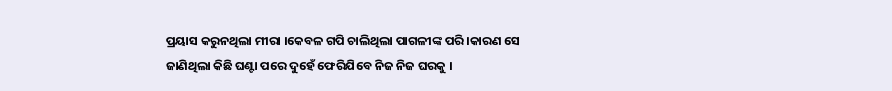ପ୍ରୟାସ କରୁନଥିଲା ମୀରା ।କେବଳ ଗପି ଚାଲିଥିଲା ପାଗଳୀଙ୍କ ପରି ।କାରଣ ସେ ଜାଣିଥିଲା କିଛି ଘଣ୍ଟା ପରେ ଦୁହେଁ ଫେରିଯିବେ ନିଜ ନିଜ ଘରକୁ ।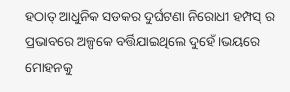ହଠାତ୍ ଆଧୁନିକ ସଡକର ଦୁର୍ଘଟଣା ନିରୋଧୀ ହମ୍ପସ୍ ର ପ୍ରଭାବରେ ଅଳ୍ପକେ ବର୍ତ୍ତିଯାଇଥିଲେ ଦୁହେଁ ।ଭୟରେ ମୋହନକୁ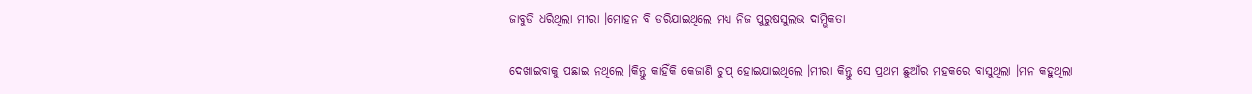ଜାବୁଡି ଧରିଥିଲା ମୀରା ।ମୋହନ ବି ଡରିଯାଇଥିଲେ ମଧ୍ୟ ନିଜ ପୁରୁଷସୁଲଭ ଦାମ୍ଭିକତା

ଦେଖାଇବାକୁ ପଛାଇ ନଥିଲେ ।କିନ୍ତୁ କାହିଁକି କେଜାଣି ଚୁପ୍ ହୋଇଯାଇଥିଲେ ।ମୀରା କିନ୍ତୁ ସେ ପ୍ରଥମ ଛୁଆଁର ମହକରେ ବାସୁଥିଲା ।ମନ କହୁଥିଲା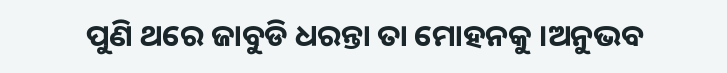ପୁଣି ଥରେ ଜାବୁଡି ଧରନ୍ତା ତା ମୋହନକୁ ।ଅନୁଭବ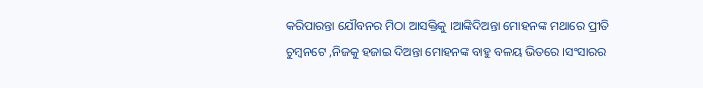କରିପାରନ୍ତା ଯୌବନର ମିଠା ଆସକ୍ତିକୁ ।ଆଙ୍କିଦିଅନ୍ତା ମୋହନଙ୍କ ମଥାରେ ପ୍ରୀତି ଚୁମ୍ବନଟେ ,ନିଜକୁ ହଜାଇ ଦିଅନ୍ତା ମୋହନଙ୍କ ବାହୁ ବଳୟ ଭିତରେ ।ସଂସାରର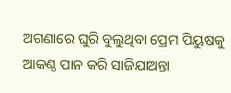ଅଗଣାରେ ଘୁରି ବୁଲୁଥିବା ପ୍ରେମ ପିୟୁଷକୁ ଆକଣ୍ଠ ପାନ କରି ସାଜିଯାଅନ୍ତା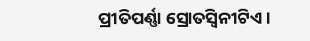ପ୍ରୀତିପର୍ଣ୍ଣା ସ୍ରୋତସ୍ୱିନୀଟିଏ ।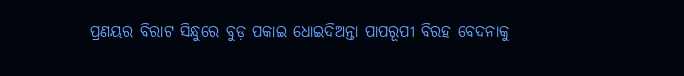ପ୍ରଣୟର ବିରାଟ ସିନ୍ଧୁରେ ବୁଡ଼ ପକାଇ ଧୋଇଦିଅନ୍ତା ପାପରୂପୀ ବିରହ ବେଦନାକୁ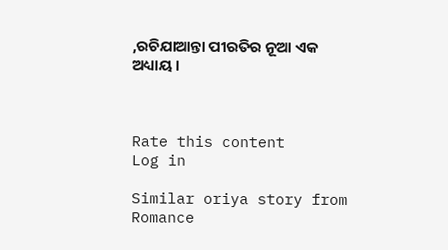,ରଚିଯାଆନ୍ତା ପୀରତିର ନୂଆ ଏକ ଅଧ୍ୟାୟ ।



Rate this content
Log in

Similar oriya story from Romance